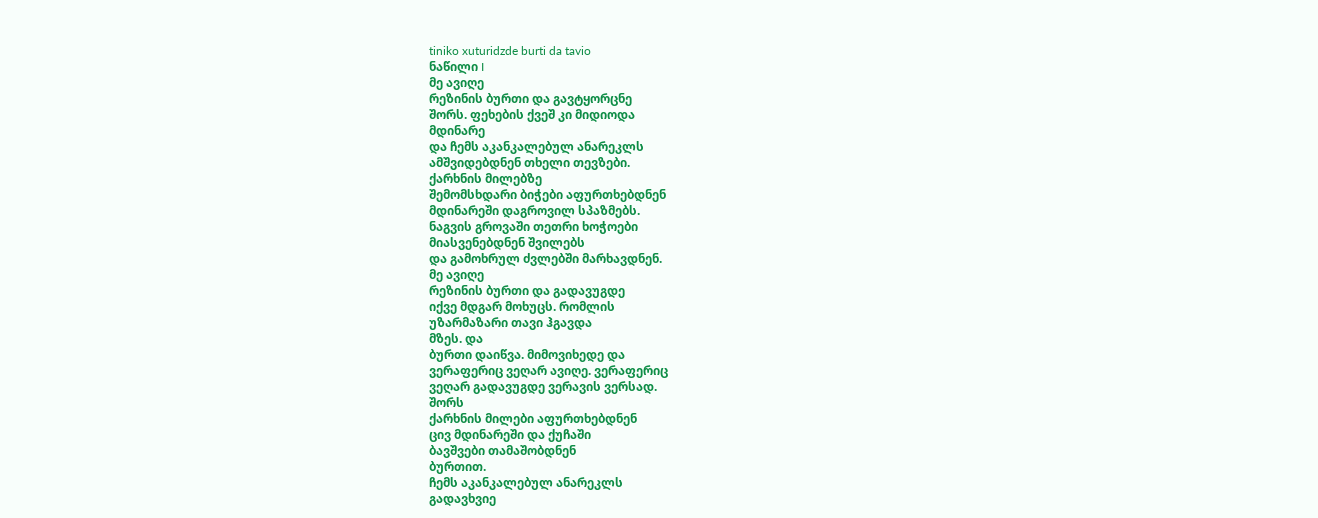tiniko xuturidzde burti da tavio
ნაწილი I
მე ავიღე
რეზინის ბურთი და გავტყორცნე
შორს. ფეხების ქვეშ კი მიდიოდა
მდინარე
და ჩემს აკანკალებულ ანარეკლს
ამშვიდებდნენ თხელი თევზები.
ქარხნის მილებზე
შემომსხდარი ბიჭები აფურთხებდნენ
მდინარეში დაგროვილ სპაზმებს.
ნაგვის გროვაში თეთრი ხოჭოები
მიასვენებდნენ შვილებს
და გამოხრულ ძვლებში მარხავდნენ.
მე ავიღე
რეზინის ბურთი და გადავუგდე
იქვე მდგარ მოხუცს. რომლის
უზარმაზარი თავი ჰგავდა
მზეს. და
ბურთი დაიწვა. მიმოვიხედე და
ვერაფერიც ვეღარ ავიღე. ვერაფერიც
ვეღარ გადავუგდე ვერავის ვერსად.
შორს
ქარხნის მილები აფურთხებდნენ
ცივ მდინარეში და ქუჩაში
ბავშვები თამაშობდნენ
ბურთით.
ჩემს აკანკალებულ ანარეკლს
გადავხვიე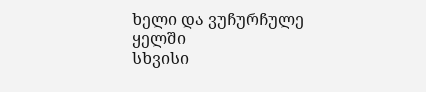ხელი და ვუჩურჩულე
ყელში
სხვისი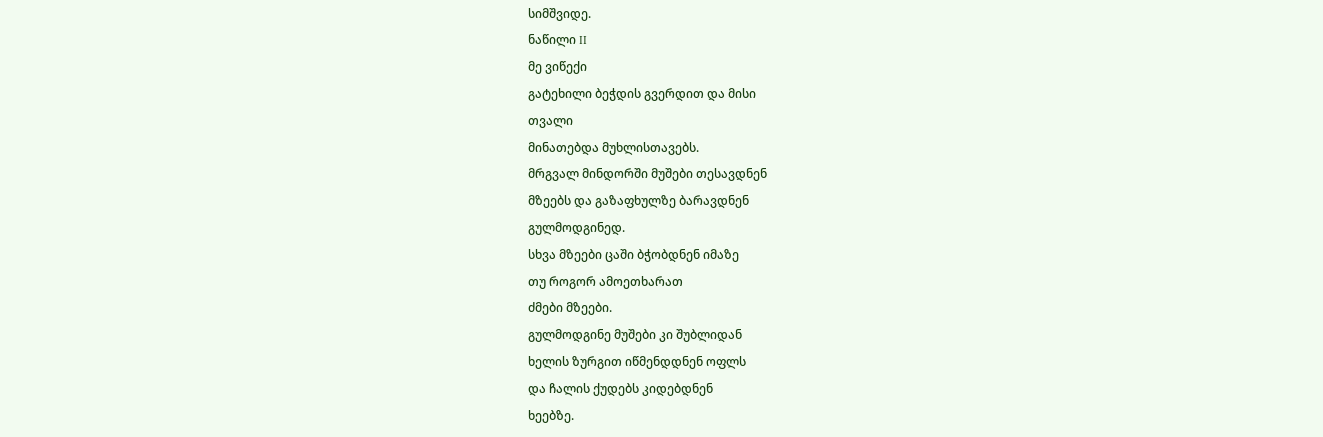სიმშვიდე.
ნაწილი II
მე ვიწექი
გატეხილი ბეჭდის გვერდით და მისი
თვალი
მინათებდა მუხლისთავებს.
მრგვალ მინდორში მუშები თესავდნენ
მზეებს და გაზაფხულზე ბარავდნენ
გულმოდგინედ.
სხვა მზეები ცაში ბჭობდნენ იმაზე
თუ როგორ ამოეთხარათ
ძმები მზეები.
გულმოდგინე მუშები კი შუბლიდან
ხელის ზურგით იწმენდდნენ ოფლს
და ჩალის ქუდებს კიდებდნენ
ხეებზე.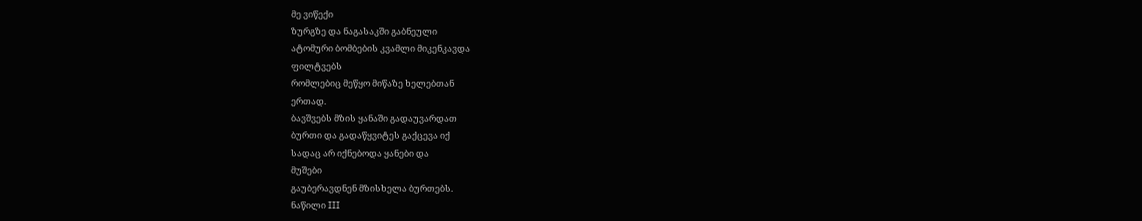მე ვიწექი
ზურგზე და ნაგასაკში გაბნეული
ატომური ბომბების კვამლი მიკენკავდა
ფილტვებს
რომლებიც მეწყო მიწაზე ხელებთან
ერთად.
ბავშვებს მზის ყანაში გადაუვარდათ
ბურთი და გადაწყვიტეს გაქცევა იქ
სადაც არ იქნებოდა ყანები და
მუშები
გაუბერავდნენ მზისხელა ბურთებს.
ნაწილი III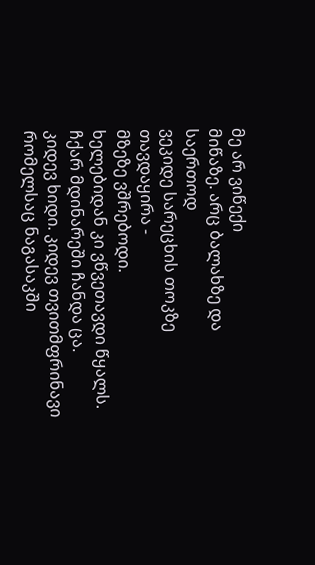მე არ ვიწექი
მიწაზე. არც ბალახზე და საერთოდ
ვეკიდე სარეცხის თოკზე თავდაყირა -
მზეზე ვშრებოდი.
ხელებიდან კი ვწვეთავდი წყალს.
ჩქარ მდინარეში ჩანდა ცა.
კიდევ ხიდი. კიდევ თვითმფრინავი
რომელსაც ნაგასაკში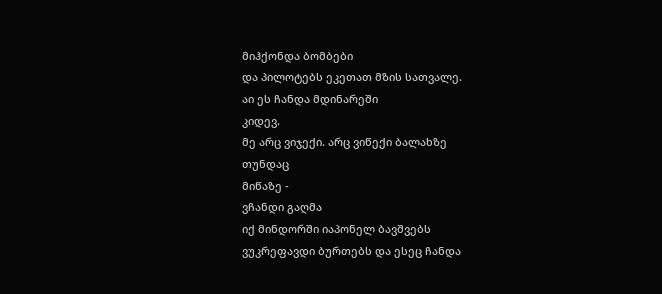მიჰქონდა ბომბები
და პილოტებს ეკეთათ მზის სათვალე.
აი ეს ჩანდა მდინარეში
კიდევ.
მე არც ვიჯექი. არც ვიწექი ბალახზე
თუნდაც
მიწაზე -
ვჩანდი გაღმა
იქ მინდორში იაპონელ ბავშვებს
ვუკრეფავდი ბურთებს და ესეც ჩანდა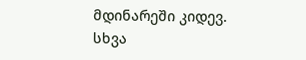მდინარეში კიდევ.
სხვა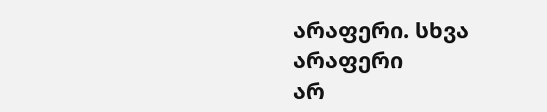არაფერი. სხვა არაფერი
არ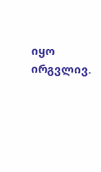იყო ირგვლივ.